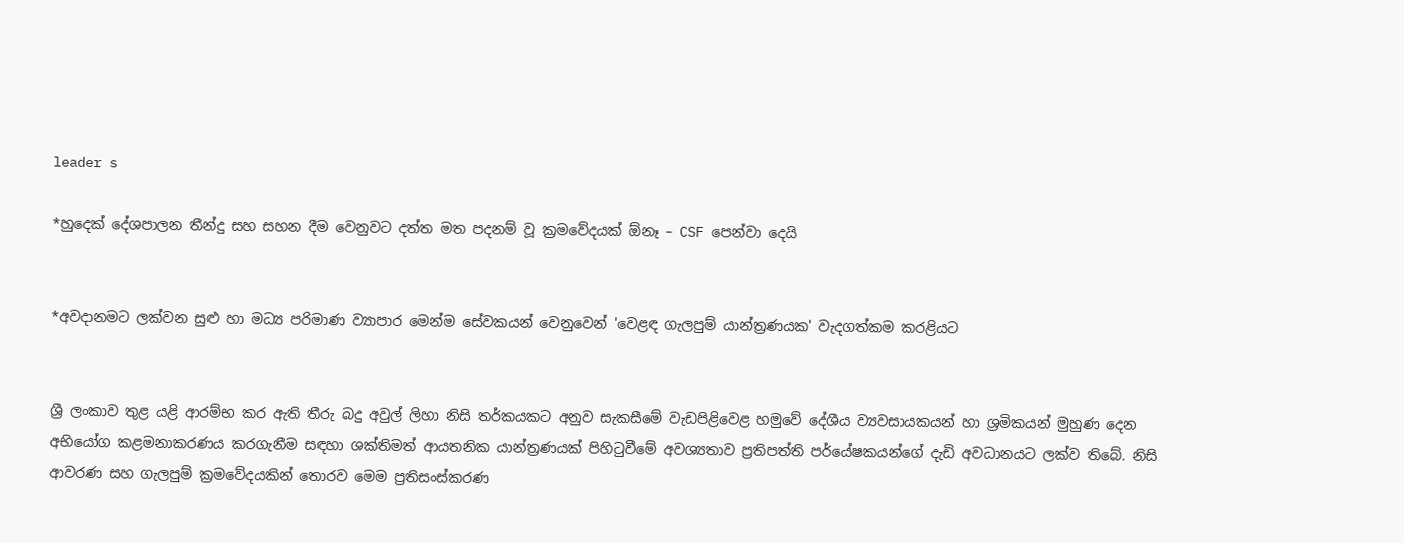leader s

*හුදෙක් දේශපාලන තීන්දු සහ සහන දීම වෙනුවට දත්ත මත පදනම් වූ ක්‍රමවේදයක් ඕනෑ – CSF පෙන්වා දෙයි


*අවදානමට ලක්වන සුළු හා මධ්‍ය පරිමාණ ව්‍යාපාර මෙන්ම සේවකයන් වෙනුවෙන් 'වෙළඳ ගැලපුම් යාන්ත්‍රණයක' වැදගත්කම කරළියට


ශ්‍රී ලංකාව තුළ යළි ආරම්භ කර ඇති තීරු බදු අවුල් ලිහා නිසි තර්කයකට අනුව සැකසීමේ වැඩපිළිවෙළ හමුවේ දේශීය ව්‍යවසායකයන් හා ශ්‍රමිකයන් මුහුණ දෙන අභියෝග කළමනාකරණය කරගැනීම සඳහා ශක්තිමත් ආයතනික යාන්ත්‍රණයක් පිහිටුවීමේ අවශ්‍යතාව ප්‍රතිපත්ති පර්යේෂකයන්ගේ දැඩි අවධානයට ලක්ව තිබේ. නිසි ආවරණ සහ ගැලපුම් ක්‍රමවේදයකින් තොරව මෙම ප්‍රතිසංස්කරණ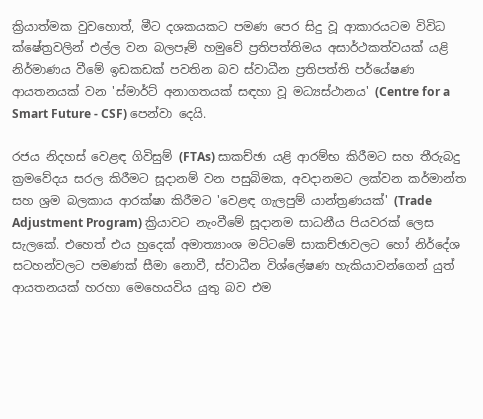ක්‍රියාත්මක වුවහොත්, මීට දශකයකට පමණ පෙර සිදු වූ ආකාරයටම විවිධ ක්ෂේත්‍රවලින් එල්ල වන බලපෑම් හමුවේ ප්‍රතිපත්තිමය අසාර්ථකත්වයක් යළි නිර්මාණය වීමේ ඉඩකඩක් පවතින බව ස්වාධීන ප්‍රතිපත්ති පර්යේෂණ ආයතනයක් වන 'ස්මාර්ට් අනාගතයක් සඳහා වූ මධ්‍යස්ථානය' (Centre for a Smart Future - CSF) පෙන්වා දෙයි.

රජය නිදහස් වෙළඳ ගිවිසුම් (FTAs) සාකච්ඡා යළි ආරම්භ කිරීමට සහ තීරුබදු ක්‍රමවේදය සරල කිරීමට සූදානම් වන පසුබිමක, අවදානමට ලක්වන කර්මාන්ත සහ ශ්‍රම බලකාය ආරක්ෂා කිරීමට 'වෙළඳ ගැලපුම් යාන්ත්‍රණයක්' (Trade Adjustment Program) ක්‍රියාවට නැංවීමේ සූදානම සාධනීය පියවරක් ලෙස සැලකේ. එහෙත් එය හුදෙක් අමාත්‍යාංශ මට්ටමේ සාකච්ඡාවලට හෝ නිර්දේශ සටහන්වලට පමණක් සීමා නොවී, ස්වාධීන විශ්ලේෂණ හැකියාවන්ගෙන් යුත් ආයතනයක් හරහා මෙහෙයවිය යුතු බව එම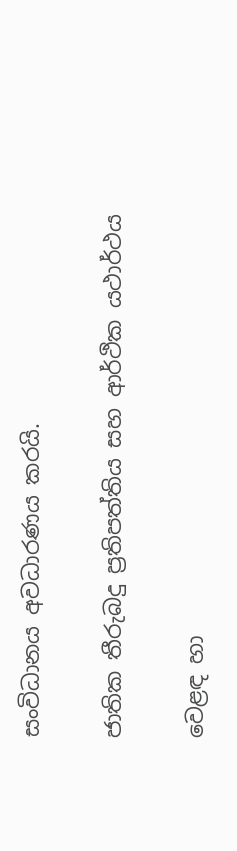සංවිධානය අවධාරණය කරයි.

ජාතික තීරුබදු ප්‍රතිපත්තිය සහ ආර්ථික යථාර්ථය

වෙළඳ හා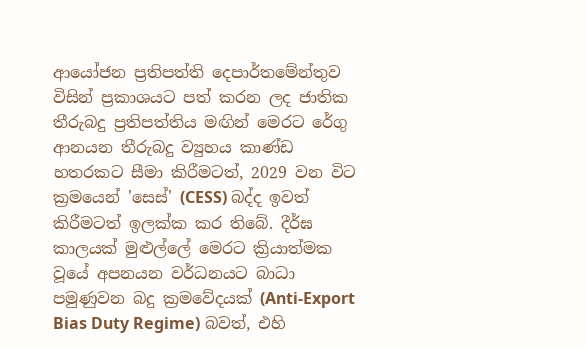ආයෝජන ප්‍රතිපත්ති දෙපාර්තමේන්තුව විසින් ප්‍රකාශයට පත් කරන ලද ජාතික තීරුබදු ප්‍රතිපත්තිය මඟින් මෙරට රේගු ආනයන තීරුබදු ව්‍යුහය කාණ්ඩ හතරකට සීමා කිරීමටත්, 2029 වන විට ක්‍රමයෙන් 'සෙස්' (CESS) බද්ද ඉවත් කිරීමටත් ඉලක්ක කර තිබේ. දීර්ඝ කාලයක් මුළුල්ලේ මෙරට ක්‍රියාත්මක වූයේ අපනයන වර්ධනයට බාධා පමුණුවන බදු ක්‍රමවේදයක් (Anti-Export Bias Duty Regime) බවත්, එහි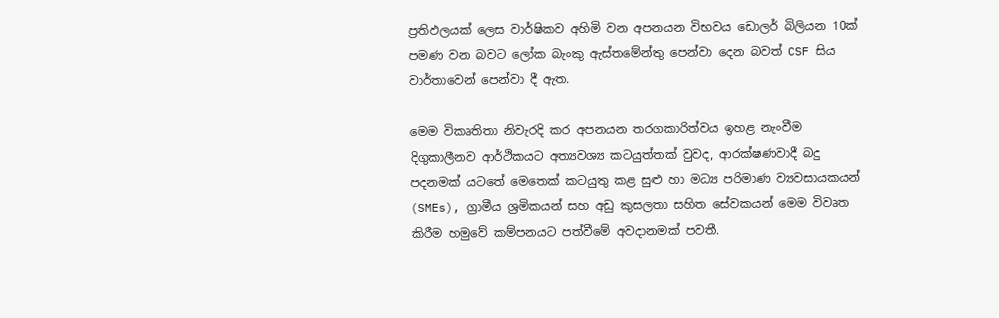ප්‍රතිඵලයක් ලෙස වාර්ෂිකව අහිමි වන අපනයන විභවය ඩොලර් බිලියන 10ක් පමණ වන බවට ලෝක බැංකු ඇස්තමේන්තු පෙන්වා දෙන බවත් CSF සිය වාර්තාවෙන් පෙන්වා දී ඇත.

මෙම විකෘතිතා නිවැරදි කර අපනයන තරගකාරිත්වය ඉහළ නැංවීම දිගුකාලීනව ආර්ථිකයට අත්‍යවශ්‍ය කටයුත්තක් වුවද, ආරක්ෂණවාදී බදු පදනමක් යටතේ මෙතෙක් කටයුතු කළ සුළු හා මධ්‍ය පරිමාණ ව්‍යවසායකයන් (SMEs), ග්‍රාමීය ශ්‍රමිකයන් සහ අඩු කුසලතා සහිත සේවකයන් මෙම විවෘත කිරීම හමුවේ කම්පනයට පත්වීමේ අවදානමක් පවතී.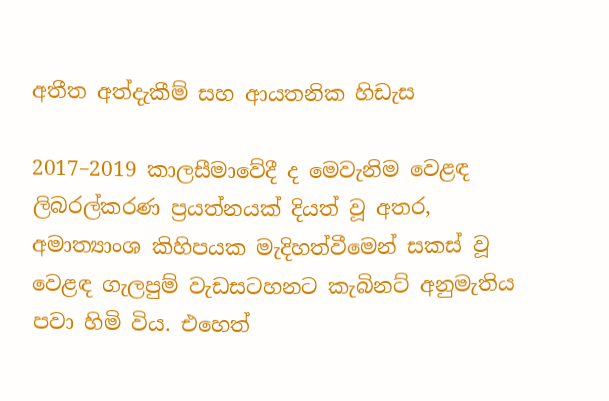අතීත අත්දැකීම් සහ ආයතනික හිඩැස

2017–2019 කාලසීමාවේදී ද මෙවැනිම වෙළඳ ලිබරල්කරණ ප්‍රයත්නයක් දියත් වූ අතර, අමාත්‍යාංශ කිහිපයක මැදිහත්වීමෙන් සකස් වූ වෙළඳ ගැලපුම් වැඩසටහනට කැබිනට් අනුමැතිය පවා හිමි විය. එහෙත්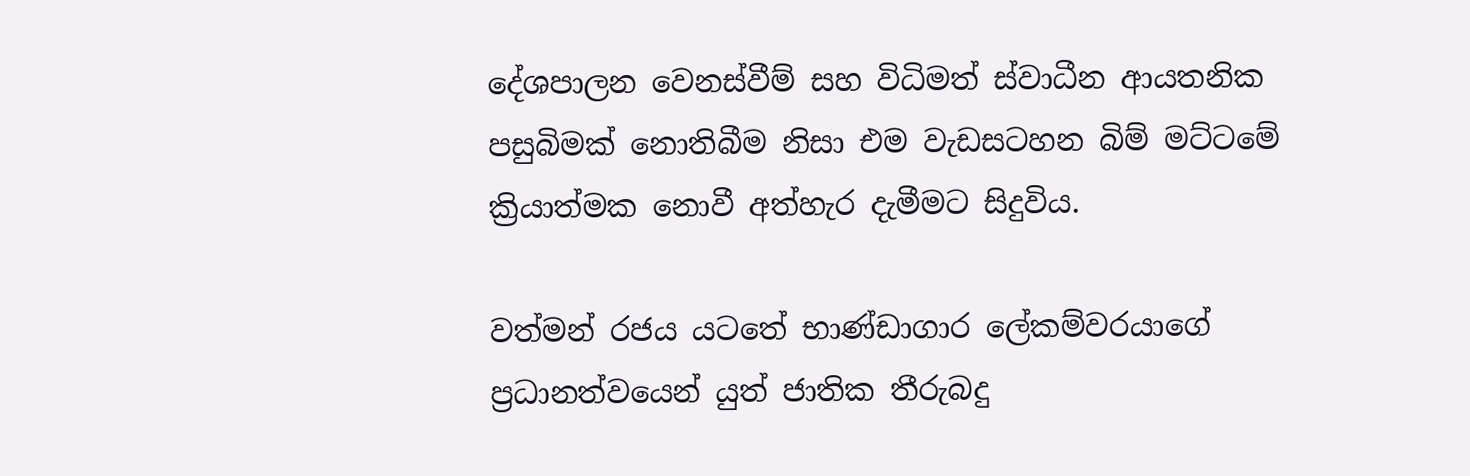දේශපාලන වෙනස්වීම් සහ විධිමත් ස්වාධීන ආයතනික පසුබිමක් නොතිබීම නිසා එම වැඩසටහන බිම් මට්ටමේ ක්‍රියාත්මක නොවී අත්හැර දැමීමට සිදුවිය.

වත්මන් රජය යටතේ භාණ්ඩාගාර ලේකම්වරයාගේ ප්‍රධානත්වයෙන් යුත් ජාතික තීරුබදු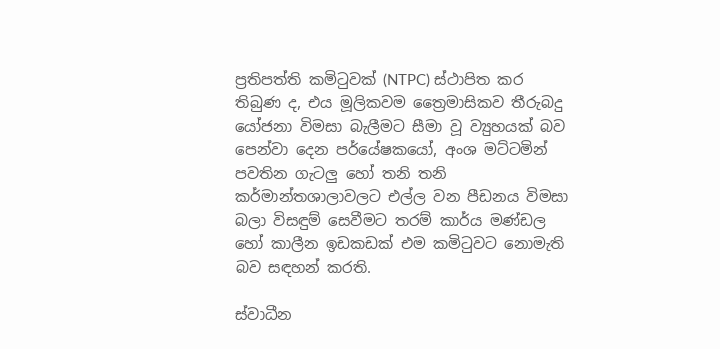ප්‍රතිපත්ති කමිටුවක් (NTPC) ස්ථාපිත කර තිබුණ ද, එය මූලිකවම ත්‍රෛමාසිකව තීරුබදු යෝජනා විමසා බැලීමට සීමා වූ ව්‍යුහයක් බව පෙන්වා දෙන පර්යේෂකයෝ, අංශ මට්ටමින් පවතින ගැටලු හෝ තනි තනි කර්මාන්තශාලාවලට එල්ල වන පීඩනය විමසා බලා විසඳුම් සෙවීමට තරම් කාර්ය මණ්ඩල හෝ කාලීන ඉඩකඩක් එම කමිටුවට නොමැති බව සඳහන් කරති.

ස්වාධීන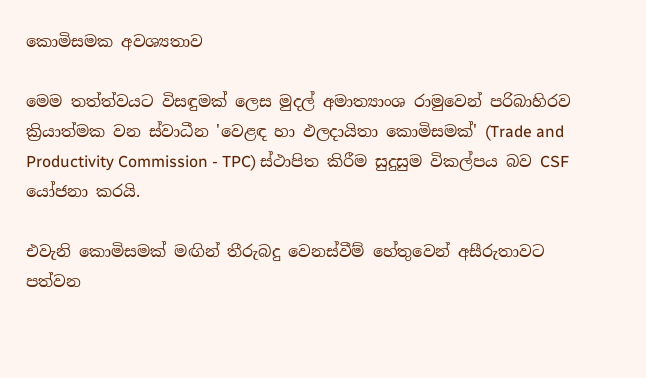කොමිසමක අවශ්‍යතාව

මෙම තත්ත්වයට විසඳුමක් ලෙස මුදල් අමාත්‍යාංශ රාමුවෙන් පරිබාහිරව ක්‍රියාත්මක වන ස්වාධීන 'වෙළඳ හා ඵලදායිතා කොමිසමක්' (Trade and Productivity Commission - TPC) ස්ථාපිත කිරීම සුදුසුම විකල්පය බව CSF යෝජනා කරයි.

එවැනි කොමිසමක් මඟින් තීරුබදු වෙනස්වීම් හේතුවෙන් අසීරුතාවට පත්වන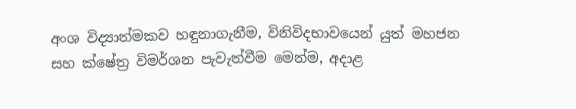අංශ විද්‍යාත්මකව හඳුනාගැනීම, විනිවිදභාවයෙන් යුත් මහජන සහ ක්ෂේත්‍ර විමර්ශන පැවැත්වීම මෙන්ම, අදාළ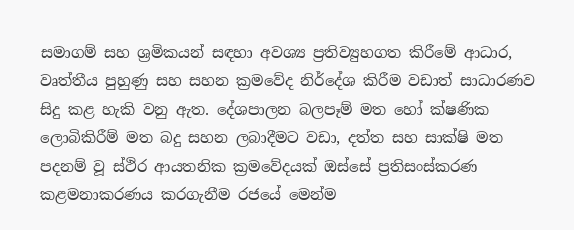සමාගම් සහ ශ්‍රමිකයන් සඳහා අවශ්‍ය ප්‍රතිව්‍යුහගත කිරීමේ ආධාර, වෘත්තීය පුහුණු සහ සහන ක්‍රමවේද නිර්දේශ කිරීම වඩාත් සාධාරණව සිදු කළ හැකි වනු ඇත. දේශපාලන බලපෑම් මත හෝ ක්ෂණික ලොබිකිරීම් මත බදු සහන ලබාදීමට වඩා, දත්ත සහ සාක්ෂි මත පදනම් වූ ස්ථිර ආයතනික ක්‍රමවේදයක් ඔස්සේ ප්‍රතිසංස්කරණ කළමනාකරණය කරගැනීම රජයේ මෙන්ම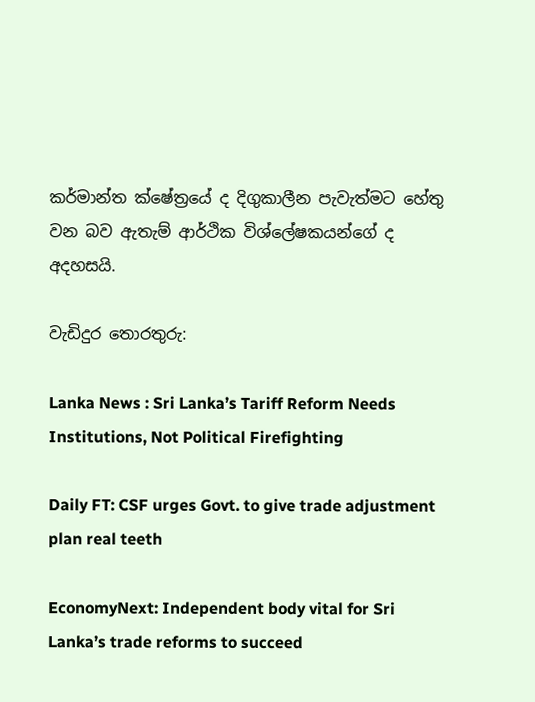කර්මාන්ත ක්ෂේත්‍රයේ ද දිගුකාලීන පැවැත්මට හේතු වන බව ඇතැම් ආර්ථික විශ්ලේෂකයන්ගේ ද අදහසයි.

වැඩිදුර තොරතුරු:

Lanka News : Sri Lanka’s Tariff Reform Needs Institutions, Not Political Firefighting

Daily FT: CSF urges Govt. to give trade adjustment plan real teeth

EconomyNext: Independent body vital for Sri Lanka’s trade reforms to succeed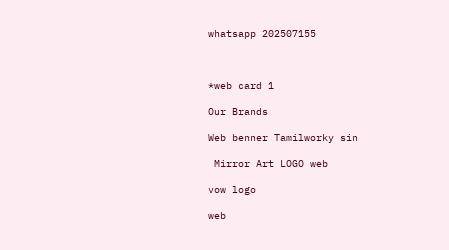whatsapp 202507155



*web card 1

Our Brands

Web benner Tamilworky sin

 Mirror Art LOGO web

vow logo

web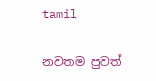tamil

නවතම පුවත්